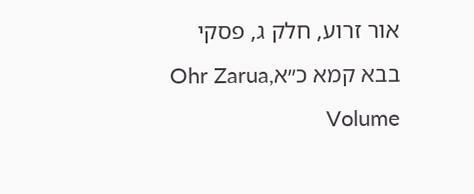אור זרוע, חלק ג, פסקי בבא קמא כ״אOhr Zarua, Volume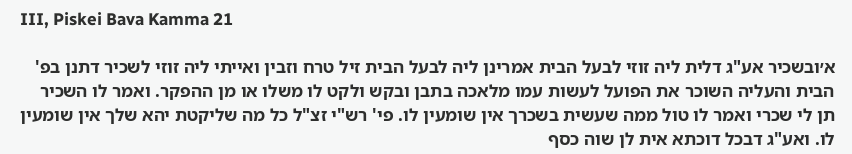III, Piskei Bava Kamma 21

א׳ובשכיר אע"ג דלית ליה זוזי לבעל הבית אמרינן ליה לבעל הבית זיל טרח וזבין ואייתי ליה זוזי לשכיר דתנן בפ' הבית והעליה השוכר את הפועל לעשות עמו מלאכה בתבן ובקש ולקט לו משלו או מן ההפקר. ואמר לו השכיר תן לי שכרי ואמר לו טול ממה שעשית בשכרך אין שומעין לו. פי' רש"י זצ"ל כל מה שליקטת יהא שלך אין שומעין לו. ואע"ג דבכל דוכתא אית לן שוה כסף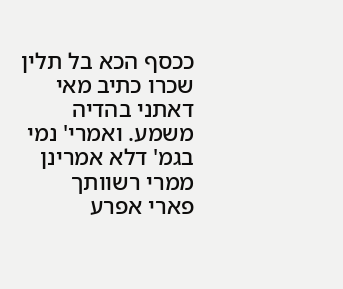ככסף הכא בל תלין שכרו כתיב מאי דאתני בהדיה משמע. ואמרי' נמי בגמ' דלא אמרינן ממרי רשוותך פארי אפרע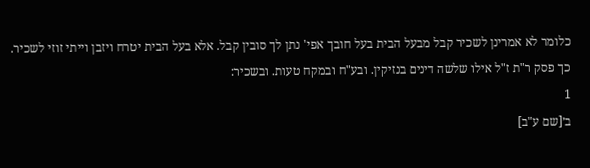כלומר לא אמרינן לשכיר קבל מבעל הבית בעל חובך אפי' נתן לך סובין קבל. אלא בעל הבית יטרח ויזבן וייתי זוזי לשכיר. כך פסק ר"ת ז"ל אילו שלשה דינים בנזיקין. ובע"ח ובמקח טעות. ובשכיר:
1
ב׳[שם ע"ב]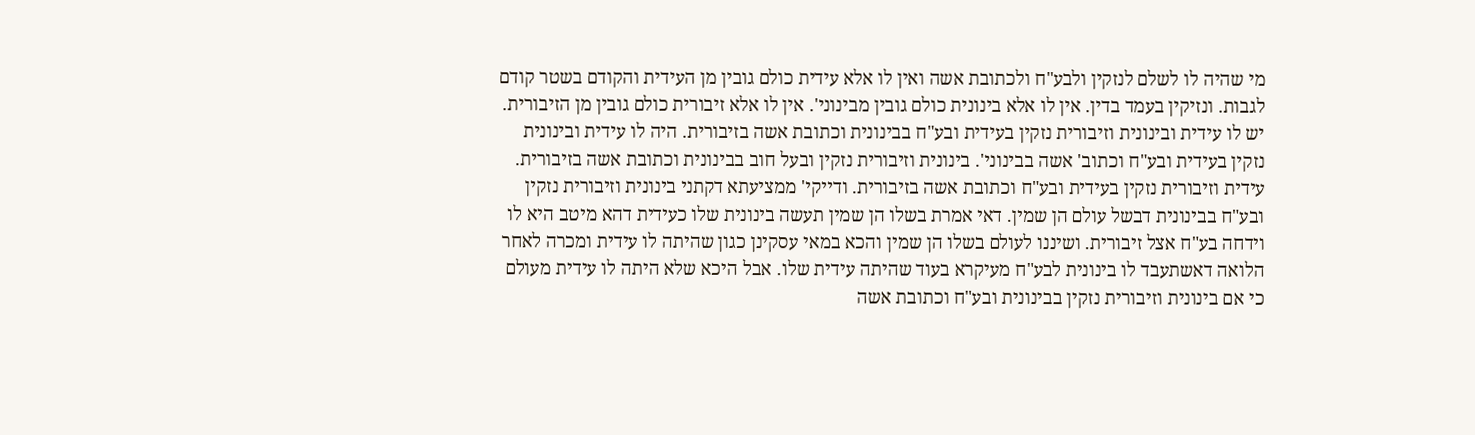מי שהיה לו לשלם לנזקין ולבע"ח ולכתובת אשה ואין לו אלא עידית כולם גובין מן העידית והקודם בשטר קודם לגבות. ונזיקין בעמד בדין. אין לו אלא בינונית כולם גובין מבינוני'. אין לו אלא זיבורית כולם גובין מן הזיבורית. יש לו עידית ובינונית וזיבורית נזקין בעידית ובע"ח בבינונית וכתובת אשה בזיבורית. היה לו עידית ובינונית נזקין בעידית ובע"ח וכתוב' אשה בבינוני'. בינונית וזיבורית נזקין ובעל חוב בבינונית וכתובת אשה בזיבורית. עידית וזיבורית נזקין בעידית ובע"ח וכתובת אשה בזיבורית. ודייקי' ממציעתא דקתני בינונית וזיבורית נזקין ובע"ח בבינונית דבשל עולם הן שמין. דאי אמרת בשלו הן שמין תעשה בינונית שלו כעידית דהא מיטב היא לו וידחה בע"ח אצל זיבורית. ושיננו לעולם בשלו הן שמין והכא במאי עסקינן כגון שהיתה לו עידית ומכרה לאחר הלואה דאשתעבד לו בינונית לבע"ח מעיקרא בעוד שהיתה עידית שלו. אבל היכא שלא היתה לו עידית מעולם כי אם בינונית וזיבורית נזקין בבינונית ובע"ח וכתובת אשה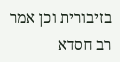בזיבורית וכן אמר רב חסדא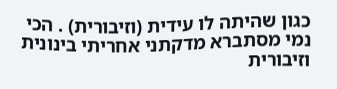כגון שהיתה לו עידית (וזיבורית) . הכי נמי מסתברא מדקתני אחריתי בינונית וזיבורית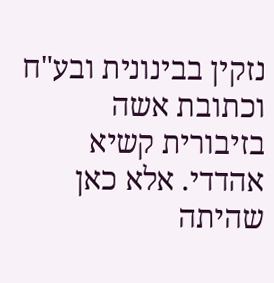נזקין בבינונית ובע"ח וכתובת אשה בזיבורית קשיא אהדדי. אלא כאן שהיתה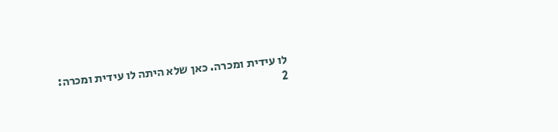לו עידית ומכרה. כאן שלא היתה לו עידית ומכרה:
2